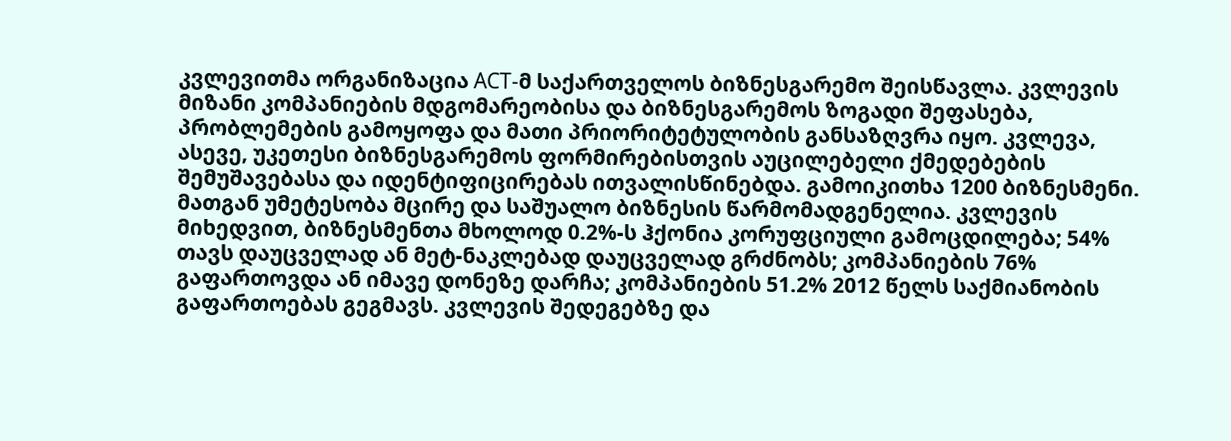კვლევითმა ორგანიზაცია ACT-მ საქართველოს ბიზნესგარემო შეისწავლა. კვლევის მიზანი კომპანიების მდგომარეობისა და ბიზნესგარემოს ზოგადი შეფასება, პრობლემების გამოყოფა და მათი პრიორიტეტულობის განსაზღვრა იყო. კვლევა, ასევე, უკეთესი ბიზნესგარემოს ფორმირებისთვის აუცილებელი ქმედებების შემუშავებასა და იდენტიფიცირებას ითვალისწინებდა. გამოიკითხა 1200 ბიზნესმენი. მათგან უმეტესობა მცირე და საშუალო ბიზნესის წარმომადგენელია. კვლევის მიხედვით, ბიზნესმენთა მხოლოდ 0.2%-ს ჰქონია კორუფციული გამოცდილება; 54% თავს დაუცველად ან მეტ-ნაკლებად დაუცველად გრძნობს; კომპანიების 76% გაფართოვდა ან იმავე დონეზე დარჩა; კომპანიების 51.2% 2012 წელს საქმიანობის გაფართოებას გეგმავს. კვლევის შედეგებზე და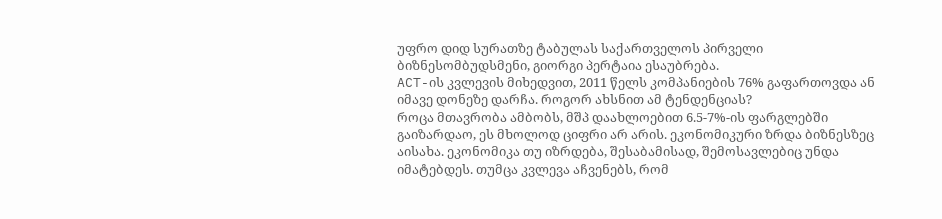უფრო დიდ სურათზე ტაბულას საქართველოს პირველი ბიზნესომბუდსმენი, გიორგი პერტაია ესაუბრება.
ACT-ის კვლევის მიხედვით, 2011 წელს კომპანიების 76% გაფართოვდა ან იმავე დონეზე დარჩა. როგორ ახსნით ამ ტენდენციას?
როცა მთავრობა ამბობს, მშპ დაახლოებით 6.5-7%-ის ფარგლებში გაიზარდაო, ეს მხოლოდ ციფრი არ არის. ეკონომიკური ზრდა ბიზნესზეც აისახა. ეკონომიკა თუ იზრდება, შესაბამისად, შემოსავლებიც უნდა იმატებდეს. თუმცა კვლევა აჩვენებს, რომ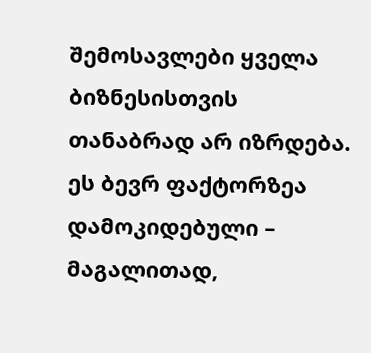შემოსავლები ყველა ბიზნესისთვის თანაბრად არ იზრდება. ეს ბევრ ფაქტორზეა დამოკიდებული – მაგალითად,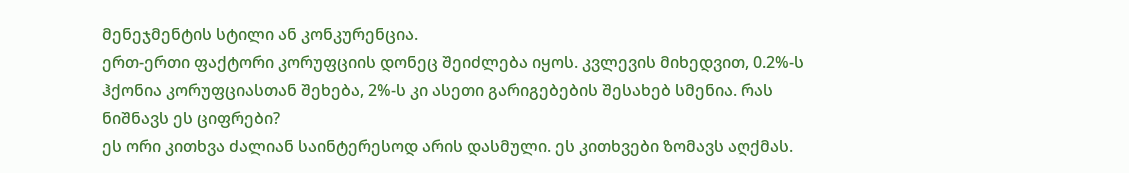მენეჯმენტის სტილი ან კონკურენცია.
ერთ-ერთი ფაქტორი კორუფციის დონეც შეიძლება იყოს. კვლევის მიხედვით, 0.2%-ს ჰქონია კორუფციასთან შეხება, 2%-ს კი ასეთი გარიგებების შესახებ სმენია. რას ნიშნავს ეს ციფრები?
ეს ორი კითხვა ძალიან საინტერესოდ არის დასმული. ეს კითხვები ზომავს აღქმას.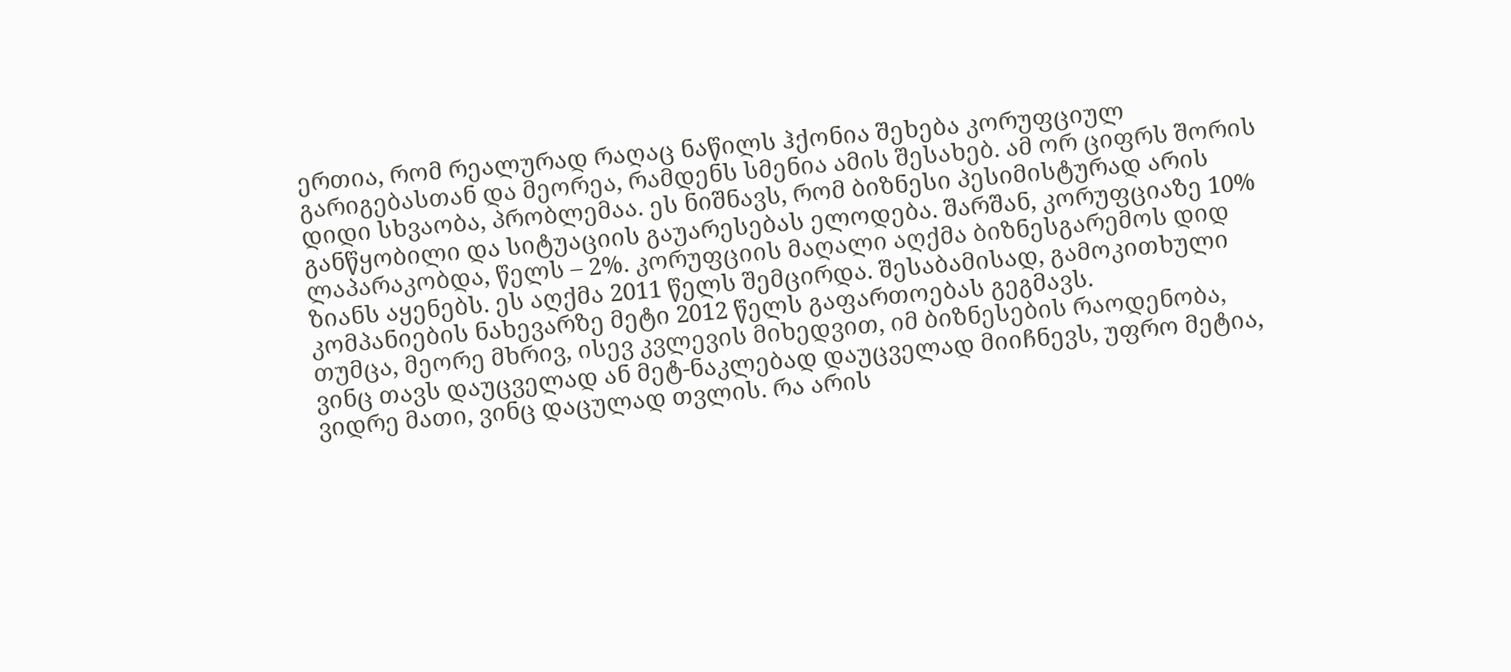ერთია, რომ რეალურად რაღაც ნაწილს ჰქონია შეხება კორუფციულ გარიგებასთან და მეორეა, რამდენს სმენია ამის შესახებ. ამ ორ ციფრს შორის დიდი სხვაობა, პრობლემაა. ეს ნიშნავს, რომ ბიზნესი პესიმისტურად არის განწყობილი და სიტუაციის გაუარესებას ელოდება. შარშან, კორუფციაზე 10% ლაპარაკობდა, წელს – 2%. კორუფციის მაღალი აღქმა ბიზნესგარემოს დიდ ზიანს აყენებს. ეს აღქმა 2011 წელს შემცირდა. შესაბამისად, გამოკითხული კომპანიების ნახევარზე მეტი 2012 წელს გაფართოებას გეგმავს.
თუმცა, მეორე მხრივ, ისევ კვლევის მიხედვით, იმ ბიზნესების რაოდენობა, ვინც თავს დაუცველად ან მეტ-ნაკლებად დაუცველად მიიჩნევს, უფრო მეტია, ვიდრე მათი, ვინც დაცულად თვლის. რა არის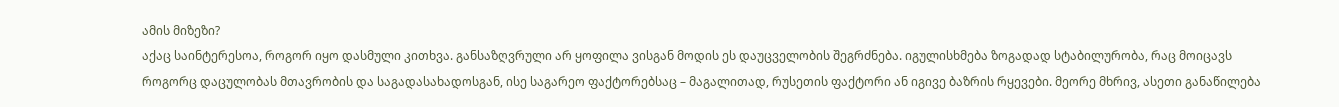ამის მიზეზი?
აქაც საინტერესოა, როგორ იყო დასმული კითხვა. განსაზღვრული არ ყოფილა ვისგან მოდის ეს დაუცველობის შეგრძნება. იგულისხმება ზოგადად სტაბილურობა, რაც მოიცავს როგორც დაცულობას მთავრობის და საგადასახადოსგან, ისე საგარეო ფაქტორებსაც – მაგალითად, რუსეთის ფაქტორი ან იგივე ბაზრის რყევები. მეორე მხრივ, ასეთი განაწილება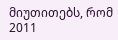მიუთითებს, რომ 2011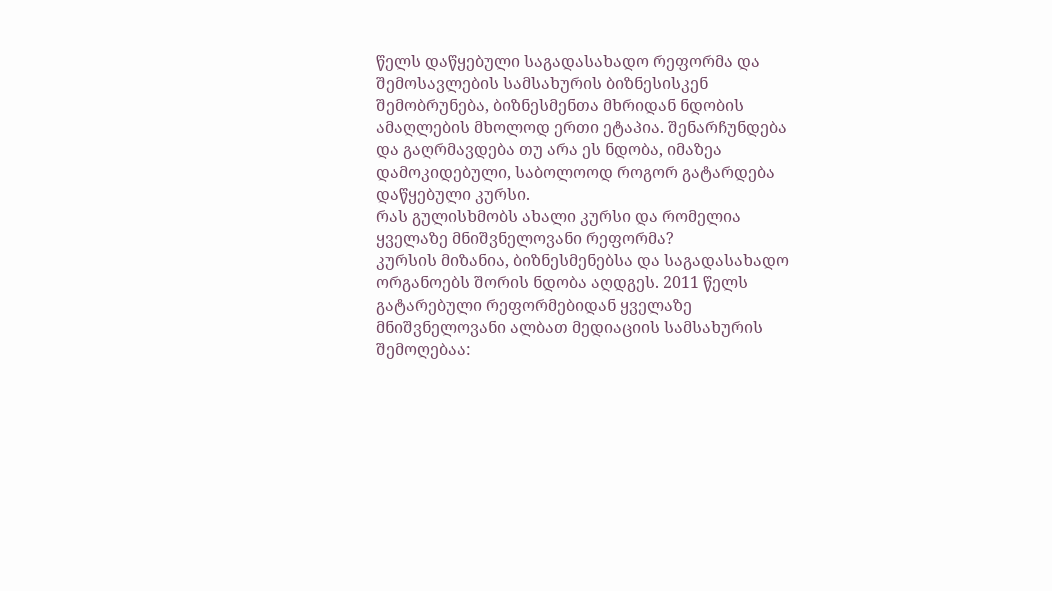წელს დაწყებული საგადასახადო რეფორმა და შემოსავლების სამსახურის ბიზნესისკენ შემობრუნება, ბიზნესმენთა მხრიდან ნდობის ამაღლების მხოლოდ ერთი ეტაპია. შენარჩუნდება და გაღრმავდება თუ არა ეს ნდობა, იმაზეა დამოკიდებული, საბოლოოდ როგორ გატარდება დაწყებული კურსი.
რას გულისხმობს ახალი კურსი და რომელია ყველაზე მნიშვნელოვანი რეფორმა?
კურსის მიზანია, ბიზნესმენებსა და საგადასახადო ორგანოებს შორის ნდობა აღდგეს. 2011 წელს გატარებული რეფორმებიდან ყველაზე მნიშვნელოვანი ალბათ მედიაციის სამსახურის შემოღებაა: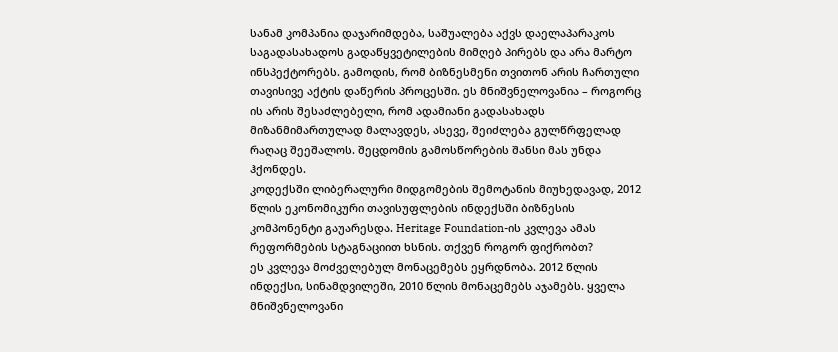სანამ კომპანია დაჯარიმდება, საშუალება აქვს დაელაპარაკოს საგადასახადოს გადაწყვეტილების მიმღებ პირებს და არა მარტო ინსპექტორებს. გამოდის, რომ ბიზნესმენი თვითონ არის ჩართული თავისივე აქტის დაწერის პროცესში. ეს მნიშვნელოვანია – როგორც ის არის შესაძლებელი, რომ ადამიანი გადასახადს მიზანმიმართულად მალავდეს, ასევე, შეიძლება გულწრფელად რაღაც შეეშალოს. შეცდომის გამოსწორების შანსი მას უნდა ჰქონდეს.
კოდექსში ლიბერალური მიდგომების შემოტანის მიუხედავად, 2012 წლის ეკონომიკური თავისუფლების ინდექსში ბიზნესის კომპონენტი გაუარესდა. Heritage Foundation-ის კვლევა ამას რეფორმების სტაგნაციით ხსნის. თქვენ როგორ ფიქრობთ?
ეს კვლევა მოძველებულ მონაცემებს ეყრდნობა. 2012 წლის ინდექსი, სინამდვილეში, 2010 წლის მონაცემებს აჯამებს. ყველა მნიშვნელოვანი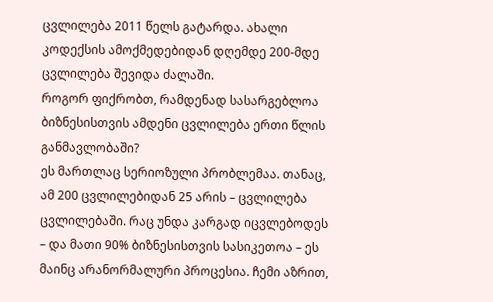ცვლილება 2011 წელს გატარდა. ახალი კოდექსის ამოქმედებიდან დღემდე 200-მდე ცვლილება შევიდა ძალაში.
როგორ ფიქრობთ, რამდენად სასარგებლოა ბიზნესისთვის ამდენი ცვლილება ერთი წლის განმავლობაში?
ეს მართლაც სერიოზული პრობლემაა. თანაც, ამ 200 ცვლილებიდან 25 არის – ცვლილება ცვლილებაში. რაც უნდა კარგად იცვლებოდეს – და მათი 90% ბიზნესისთვის სასიკეთოა – ეს მაინც არანორმალური პროცესია. ჩემი აზრით,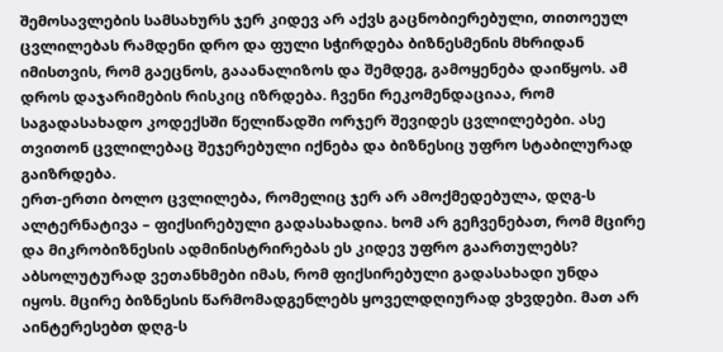შემოსავლების სამსახურს ჯერ კიდევ არ აქვს გაცნობიერებული, თითოეულ ცვლილებას რამდენი დრო და ფული სჭირდება ბიზნესმენის მხრიდან იმისთვის, რომ გაეცნოს, გააანალიზოს და შემდეგ, გამოყენება დაიწყოს. ამ დროს დაჯარიმების რისკიც იზრდება. ჩვენი რეკომენდაციაა, რომ საგადასახადო კოდექსში წელიწადში ორჯერ შევიდეს ცვლილებები. ასე თვითონ ცვლილებაც შეჯერებული იქნება და ბიზნესიც უფრო სტაბილურად გაიზრდება.
ერთ-ერთი ბოლო ცვლილება, რომელიც ჯერ არ ამოქმედებულა, დღგ-ს ალტერნატივა – ფიქსირებული გადასახადია. ხომ არ გეჩვენებათ, რომ მცირე და მიკრობიზნესის ადმინისტრირებას ეს კიდევ უფრო გაართულებს?
აბსოლუტურად ვეთანხმები იმას, რომ ფიქსირებული გადასახადი უნდა იყოს. მცირე ბიზნესის წარმომადგენლებს ყოველდღიურად ვხვდები. მათ არ აინტერესებთ დღგ-ს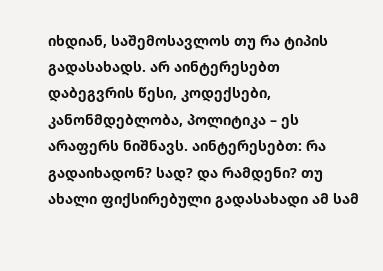იხდიან, საშემოსავლოს თუ რა ტიპის გადასახადს. არ აინტერესებთ დაბეგვრის წესი, კოდექსები, კანონმდებლობა, პოლიტიკა – ეს არაფერს ნიშნავს. აინტერესებთ: რა გადაიხადონ? სად? და რამდენი? თუ ახალი ფიქსირებული გადასახადი ამ სამ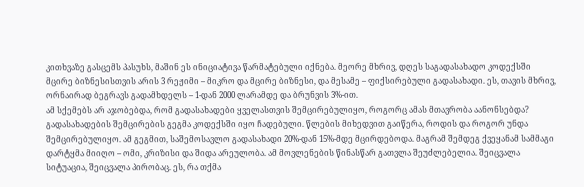კითხვაზე გასცემს პასუხს, მაშინ ეს ინიციატივა წარმატებული იქნება. მეორე მხრივ, დღეს საგადასახადო კოდექსში მცირე ბიზნესისთვის არის 3 რეჟიმი – მიკრო და მცირე ბიზნესი, და მესამე – ფიქსირებული გადასახადი. ეს, თავის მხრივ, ორნაირად ბეგრავს გადამხდელს – 1-დან 2000 ლარამდე და ბრუნვის 3%-ით.
ამ სქემებს არ აჯობებდა, რომ გადასახადები ყველასთვის შემცირებულიყო, როგორც ამას მთავრობა აანონსებდა?
გადასახადების შემცირების გეგმა კოდექსში იყო ჩადებული. წლების მიხედვით გაიწერა, როდის და როგორ უნდა შემცირებულიყო. ამ გეგმით, საშემოსავლო გადასახადი 20%-დან 15%-მდე მცირდებოდა. მაგრამ შემდეგ ქვეყანამ სამმაგი დარტყმა მიიღო – ომი, კრიზისი და შიდა არეულობა. ამ მოვლენების წინასწარ გათვლა შეუძლებელია. შეიცვალა სიტუაცია, შეიცვალა პირობაც. ეს, რა თქმა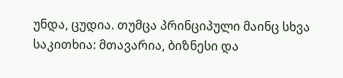უნდა, ცუდია. თუმცა პრინციპული მაინც სხვა საკითხია: მთავარია, ბიზნესი და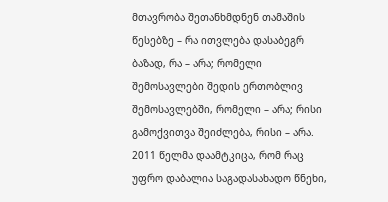მთავრობა შეთანხმდნენ თამაშის წესებზე – რა ითვლება დასაბეგრ ბაზად, რა – არა; რომელი შემოსავლები შედის ერთობლივ შემოსავლებში, რომელი – არა; რისი გამოქვითვა შეიძლება, რისი – არა. 2011 წელმა დაამტკიცა, რომ რაც უფრო დაბალია საგადასახადო წნეხი,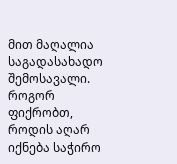მით მაღალია საგადასახადო შემოსავალი.
როგორ ფიქრობთ, როდის აღარ იქნება საჭირო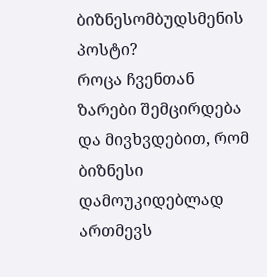ბიზნესომბუდსმენის პოსტი?
როცა ჩვენთან ზარები შემცირდება და მივხვდებით, რომ ბიზნესი დამოუკიდებლად ართმევს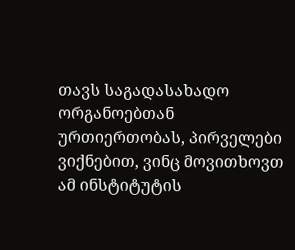თავს საგადასახადო ორგანოებთან ურთიერთობას, პირველები ვიქნებით, ვინც მოვითხოვთ ამ ინსტიტუტის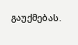გაუქმებას.